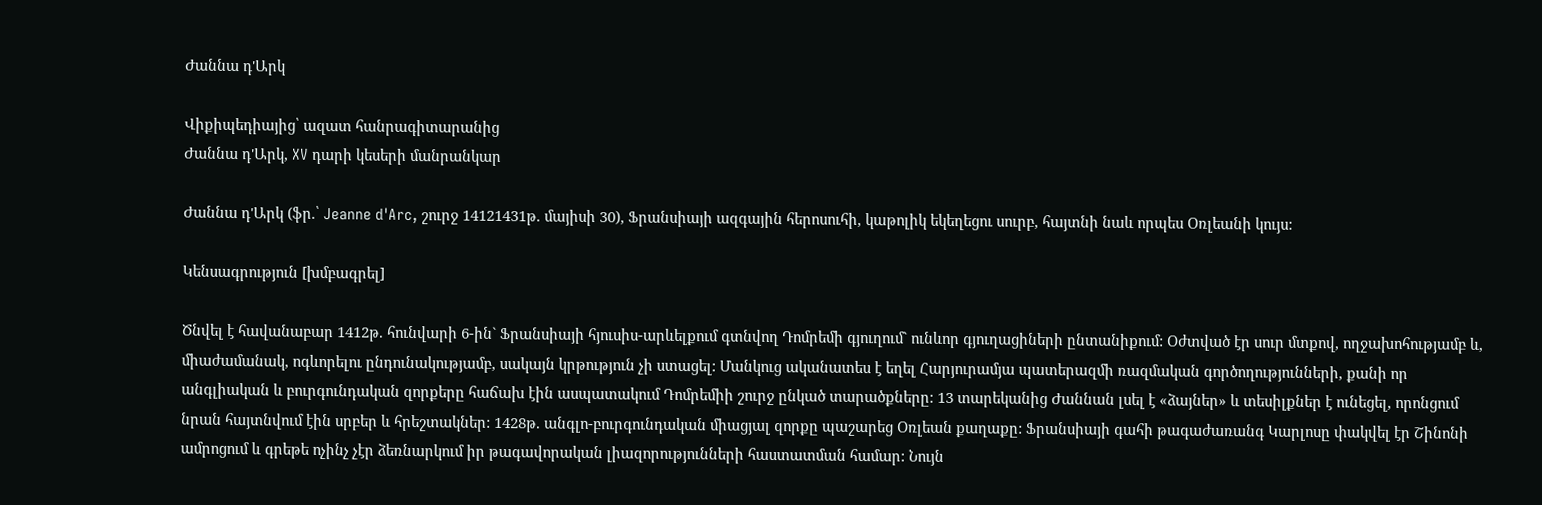Ժաննա դ'Արկ

Վիքիպեդիայից՝ ազատ հանրագիտարանից
Ժաննա դ'Արկ, XV դարի կեսերի մանրանկար

Ժաննա դ'Արկ (ֆր.՝ Jeanne d'Arc, շուրջ 14121431թ. մայիսի 30), Ֆրանսիայի ազգային հերոսուհի, կաթոլիկ եկեղեցու սուրբ, հայտնի նաև որպես Օռլեանի կույս:

Կենսագրություն [խմբագրել]

Ծնվել է հավանաբար 1412թ. հունվարի 6-ին` Ֆրանսիայի հյուսիս-արևելքում գտնվող Դոմրեմի գյուղում` ունևոր գյուղացիների ընտանիքում: Օժտված էր սուր մտքով, ողջախոհությամբ և, միաժամանակ, ոգևորելու ընդունակությամբ, սակայն կրթություն չի ստացել: Մանկուց ականատես է եղել Հարյուրամյա պատերազմի ռազմական գործողությունների, քանի որ անգլիական և բուրգունդական զորքերը հաճախ էին ասպատակում Դոմրեմիի շուրջ ընկած տարածքները: 13 տարեկանից Ժաննան լսել է «ձայներ» և տեսիլքներ է ունեցել, որոնցում նրան հայտնվում էին սրբեր և հրեշտակներ: 1428թ. անգլո-բուրգունդական միացյալ զորքը պաշարեց Օռլեան քաղաքը: Ֆրանսիայի գահի թագաժառանգ Կարլոսը փակվել էր Շինոնի ամրոցում և գրեթե ոչինչ չէր ձեռնարկում իր թագավորական լիազորությունների հաստատման համար: Նույն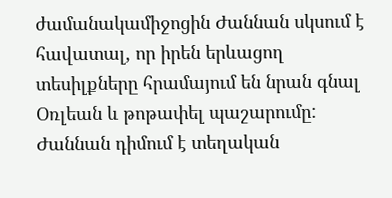ժամանակամիջոցին Ժաննան սկսում է հավատալ, որ իրեն երևացող տեսիլքները հրամայում են նրան գնալ Օռլեան և թոթափել պաշարումը: Ժաննան դիմում է տեղական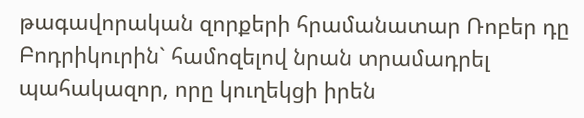թագավորական զորքերի հրամանատար Ռոբեր դը Բոդրիկուրին` համոզելով նրան տրամադրել պահակազոր, որը կուղեկցի իրեն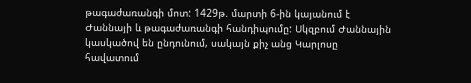թագաժառանգի մոտ: 1429թ. մարտի 6-ին կայանում է Ժաննայի և թագաժառանգի հանդիպումը: Սկզբում Ժաննային կասկածով են ընդունում, սակայն քիչ անց Կարլոսը հավատում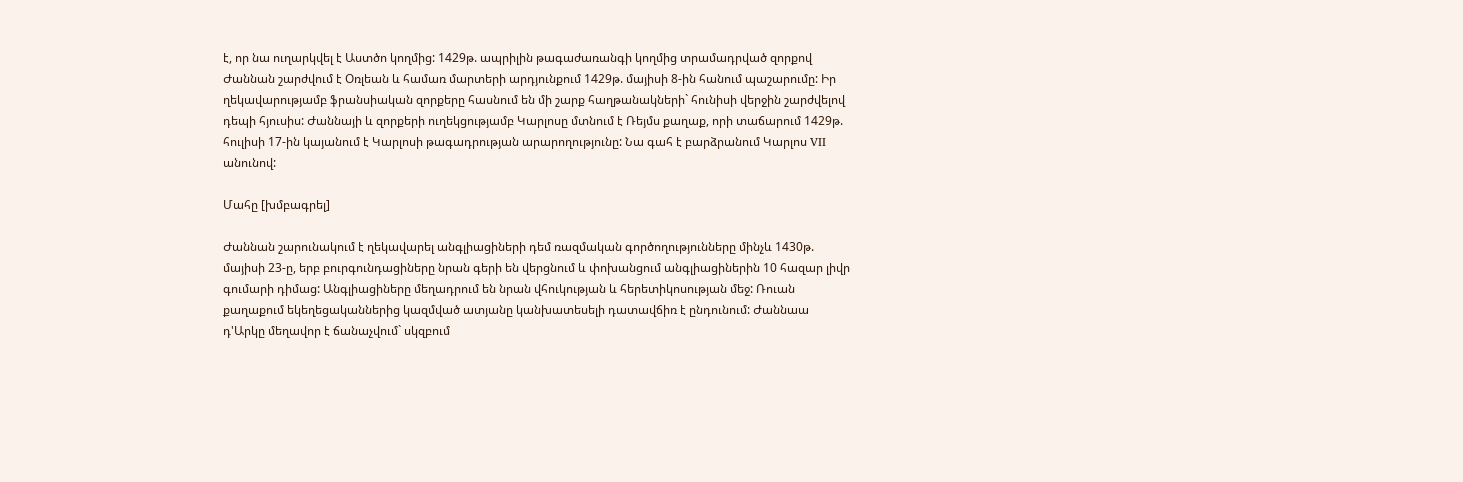է, որ նա ուղարկվել է Աստծո կողմից: 1429թ. ապրիլին թագաժառանգի կողմից տրամադրված զորքով Ժաննան շարժվում է Օռլեան և համառ մարտերի արդյունքում 1429թ. մայիսի 8-ին հանում պաշարումը: Իր ղեկավարությամբ ֆրանսիական զորքերը հասնում են մի շարք հաղթանակների` հունիսի վերջին շարժվելով դեպի հյուսիս: Ժաննայի և զորքերի ուղեկցությամբ Կարլոսը մտնում է Ռեյմս քաղաք, որի տաճարում 1429թ. հուլիսի 17-ին կայանում է Կարլոսի թագադրության արարողությունը: Նա գահ է բարձրանում Կարլոս VII անունով:

Մահը [խմբագրել]

Ժաննան շարունակում է ղեկավարել անգլիացիների դեմ ռազմական գործողությունները մինչև 1430թ. մայիսի 23-ը, երբ բուրգունդացիները նրան գերի են վերցնում և փոխանցում անգլիացիներին 10 հազար լիվր գումարի դիմաց: Անգլիացիները մեղադրում են նրան վհուկության և հերետիկոսության մեջ: Ռուան քաղաքում եկեղեցականներից կազմված ատյանը կանխատեսելի դատավճիռ է ընդունում: Ժաննաա դ'Արկը մեղավոր է ճանաչվում` սկզբում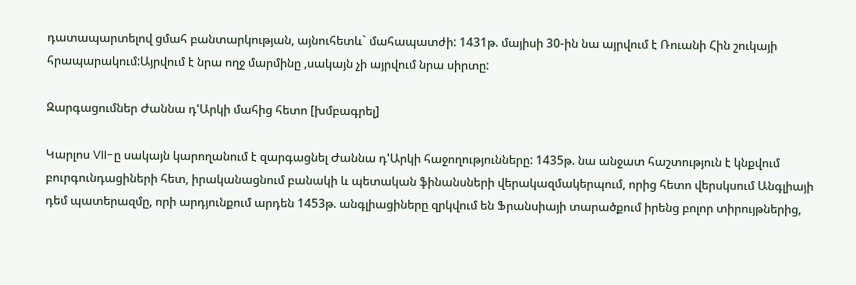դատապարտելով ցմահ բանտարկության, այնուհետև` մահապատժի: 1431թ. մայիսի 30-ին նա այրվում է Ռուանի Հին շուկայի հրապարակում:Այրվում է նրա ողջ մարմինը ,սակայն չի այրվում նրա սիրտը:

Զարգացումներ Ժաննա դ'Արկի մահից հետո [խմբագրել]

Կարլոս VII-ը սակայն կարողանում է զարգացնել Ժաննա դ'Արկի հաջողությունները: 1435թ. նա անջատ հաշտություն է կնքվում բուրգունդացիների հետ, իրականացնում բանակի և պետական ֆինանսների վերակազմակերպում, որից հետո վերսկսում Անգլիայի դեմ պատերազմը, որի արդյունքում արդեն 1453թ. անգլիացիները զրկվում են Ֆրանսիայի տարածքում իրենց բոլոր տիրույթներից,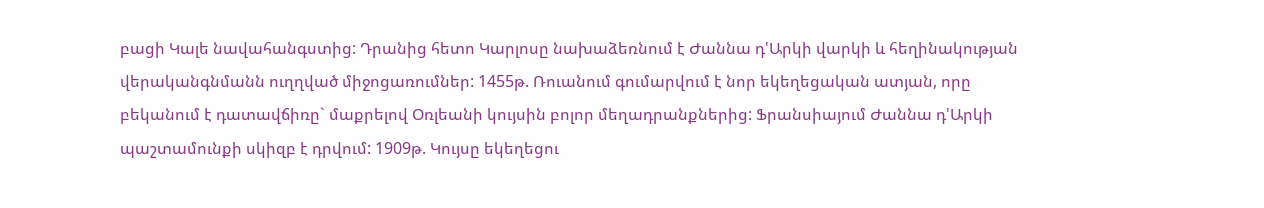բացի Կալե նավահանգստից: Դրանից հետո Կարլոսը նախաձեռնում է Ժաննա դ'Արկի վարկի և հեղինակության վերականգնմանն ուղղված միջոցառումներ: 1455թ. Ռուանում գումարվում է նոր եկեղեցական ատյան, որը բեկանում է դատավճիռը` մաքրելով Օռլեանի կույսին բոլոր մեղադրանքներից: Ֆրանսիայում Ժաննա դ'Արկի պաշտամունքի սկիզբ է դրվում: 1909թ. Կույսը եկեղեցու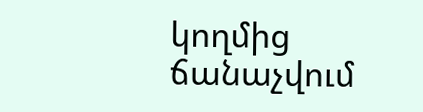կողմից ճանաչվում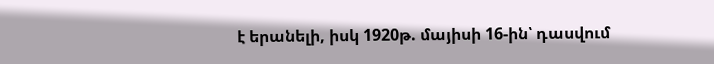է երանելի, իսկ 1920թ. մայիսի 16-ին՝ դասվում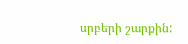սրբերի շարքին: